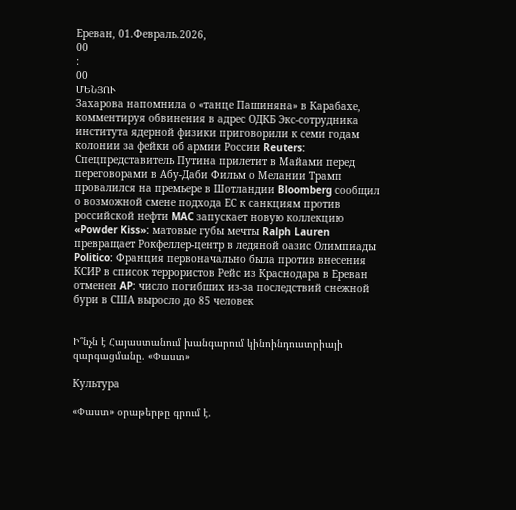Ереван, 01.Февраль.2026,
00
:
00
ՄԵՆՅՈՒ
Захарова напомнила о «танце Пашиняна» в Карабахе, комментируя обвинения в адрес ОДКБ Экс-сотрудника института ядерной физики приговорили к семи годам колонии за фейки об армии России Reuters: Спецпредставитель Путина прилетит в Майами перед переговорами в Абу-Даби Фильм о Мелании Трамп провалился на премьере в Шотландии Bloomberg сообщил о возможной смене подхода ЕС к санкциям против российской нефти MAC запускает новую коллекцию «Powder Kiss»: матовые губы мечты Ralph Lauren превращает Рокфеллер-центр в ледяной оазис Олимпиады Politico: Франция первоначально была против внесения КСИР в список террористов Рейс из Краснодара в Ереван отменен AP: число погибших из-за последствий снежной бури в США выросло до 85 человек


Ի՞նչն է Հայաստանում խանգարում կինոինդուստրիայի զարգացմանը. «Փաստ»

Культура

«Փաստ» օրաթերթը գրում է.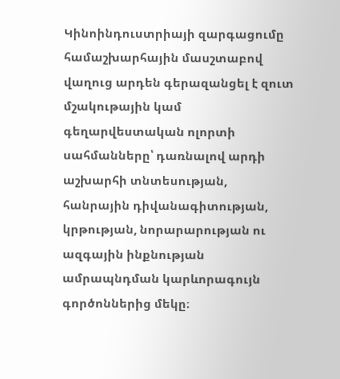Կինոինդուստրիայի զարգացումը համաշխարհային մասշտաբով վաղուց արդեն գերազանցել է զուտ մշակութային կամ գեղարվեստական ոլորտի սահմանները՝ դառնալով արդի աշխարհի տնտեսության, հանրային դիվանագիտության, կրթության, նորարարության ու ազգային ինքնության ամրապնդման կարևորագույն գործոններից մեկը։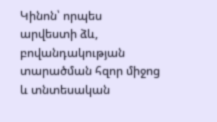Կինոն՝ որպես արվեստի ձև, բովանդակության տարածման հզոր միջոց և տնտեսական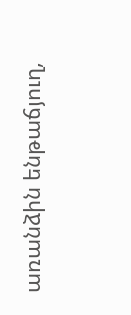առանձին ենթաճյուղ,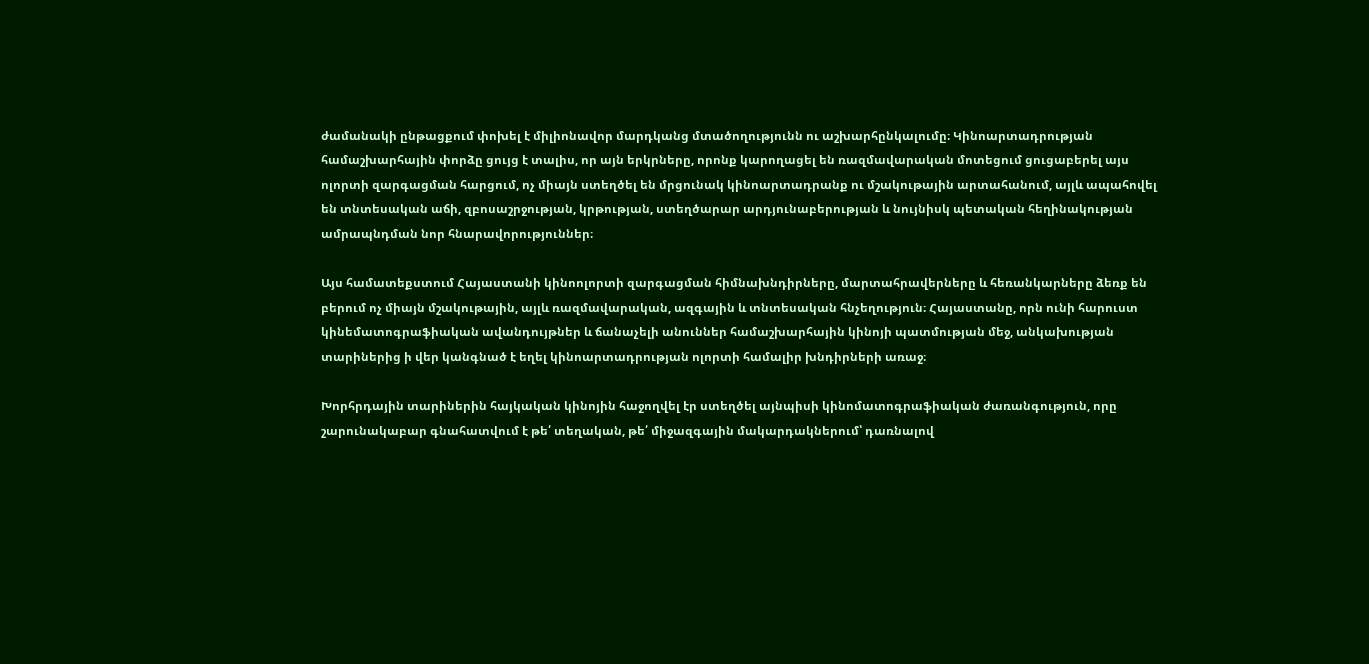ժամանակի ընթացքում փոխել է միլիոնավոր մարդկանց մտածողությունն ու աշխարհընկալումը։ Կինոարտադրության համաշխարհային փորձը ցույց է տալիս, որ այն երկրները, որոնք կարողացել են ռազմավարական մոտեցում ցուցաբերել այս ոլորտի զարգացման հարցում, ոչ միայն ստեղծել են մրցունակ կինոարտադրանք ու մշակութային արտահանում, այլև ապահովել են տնտեսական աճի, զբոսաշրջության, կրթության, ստեղծարար արդյունաբերության և նույնիսկ պետական հեղինակության ամրապնդման նոր հնարավորություններ։

Այս համատեքստում Հայաստանի կինոոլորտի զարգացման հիմնախնդիրները, մարտահրավերները և հեռանկարները ձեռք են բերում ոչ միայն մշակութային, այլև ռազմավարական, ազգային և տնտեսական հնչեղություն։ Հայաստանը, որն ունի հարուստ կինեմատոգրաֆիական ավանդույթներ և ճանաչելի անուններ համաշխարհային կինոյի պատմության մեջ, անկախության տարիներից ի վեր կանգնած է եղել կինոարտադրության ոլորտի համալիր խնդիրների առաջ։

Խորհրդային տարիներին հայկական կինոյին հաջողվել էր ստեղծել այնպիսի կինոմատոգրաֆիական ժառանգություն, որը շարունակաբար գնահատվում է թե՛ տեղական, թե՛ միջազգային մակարդակներում՝ դառնալով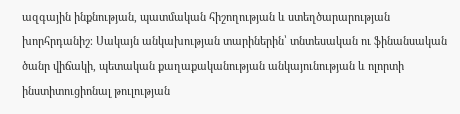ազգային ինքնության, պատմական հիշողության և ստեղծարարության խորհրդանիշ։ Սակայն անկախության տարիներին՝ տնտեսական ու ֆինանսական ծանր վիճակի, պետական քաղաքականության անկայունության և ոլորտի ինստիտուցիոնալ թուլության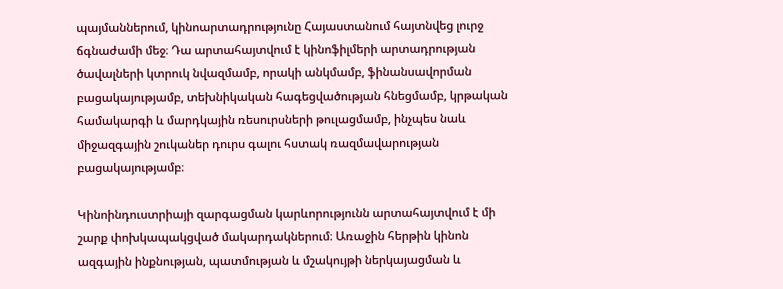պայմաններում, կինոարտադրությունը Հայաստանում հայտնվեց լուրջ ճգնաժամի մեջ։ Դա արտահայտվում է կինոֆիլմերի արտադրության ծավալների կտրուկ նվազմամբ, որակի անկմամբ, ֆինանսավորման բացակայությամբ, տեխնիկական հագեցվածության հնեցմամբ, կրթական համակարգի և մարդկային ռեսուրսների թուլացմամբ, ինչպես նաև միջազգային շուկաներ դուրս գալու հստակ ռազմավարության բացակայությամբ։

Կինոինդուստրիայի զարգացման կարևորությունն արտահայտվում է մի շարք փոխկապակցված մակարդակներում։ Առաջին հերթին կինոն ազգային ինքնության, պատմության և մշակույթի ներկայացման և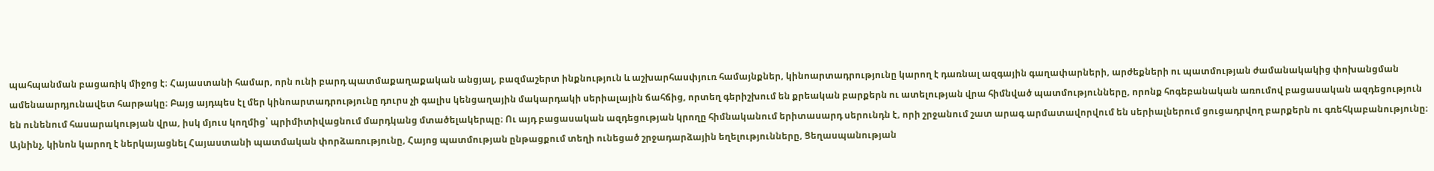պահպանման բացառիկ միջոց է։ Հայաստանի համար, որն ունի բարդ պատմաքաղաքական անցյալ, բազմաշերտ ինքնություն և աշխարհասփյուռ համայնքներ, կինոարտադրությունը կարող է դառնալ ազգային գաղափարների, արժեքների ու պատմության ժամանակակից փոխանցման ամենաարդյունավետ հարթակը։ Բայց այդպես էլ մեր կինոարտադրությունը դուրս չի գալիս կենցաղային մակարդակի սերիալային ճահճից, որտեղ գերիշխում են քրեական բարքերն ու ատելության վրա հիմնված պատմությունները, որոնք հոգեբանական առումով բացասական ազդեցություն են ունենում հասարակության վրա, իսկ մյուս կողմից՝ պրիմիտիվացնում մարդկանց մտածելակերպը։ Ու այդ բացասական ազդեցության կրողը հիմնականում երիտասարդ սերունդն է, որի շրջանում շատ արագ արմատավորվում են սերիալներում ցուցադրվող բարքերն ու գռեհկաբանությունը։ Այնինչ, կինոն կարող է ներկայացնել Հայաստանի պատմական փորձառությունը, Հայոց պատմության ընթացքում տեղի ունեցած շրջադարձային եղելությունները, Ցեղասպանության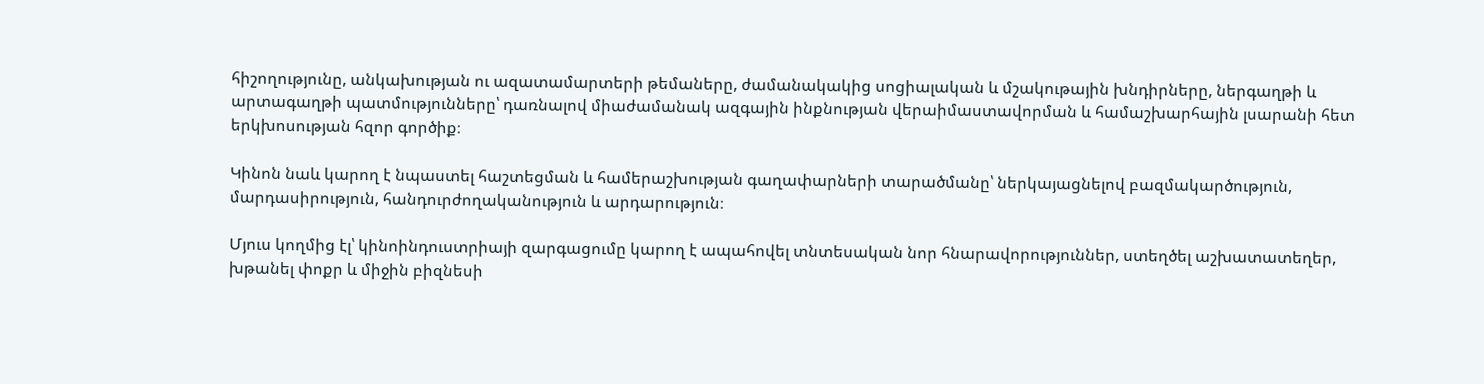հիշողությունը, անկախության ու ազատամարտերի թեմաները, ժամանակակից սոցիալական և մշակութային խնդիրները, ներգաղթի և արտագաղթի պատմությունները՝ դառնալով միաժամանակ ազգային ինքնության վերաիմաստավորման և համաշխարհային լսարանի հետ երկխոսության հզոր գործիք։

Կինոն նաև կարող է նպաստել հաշտեցման և համերաշխության գաղափարների տարածմանը՝ ներկայացնելով բազմակարծություն, մարդասիրություն, հանդուրժողականություն և արդարություն։

Մյուս կողմից էլ՝ կինոինդուստրիայի զարգացումը կարող է ապահովել տնտեսական նոր հնարավորություններ, ստեղծել աշխատատեղեր, խթանել փոքր և միջին բիզնեսի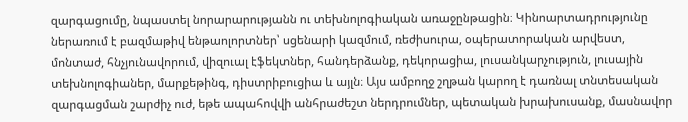զարգացումը, նպաստել նորարարությանն ու տեխնոլոգիական առաջընթացին։ Կինոարտադրությունը ներառում է բազմաթիվ ենթաոլորտներ՝ սցենարի կազմում, ռեժիսուրա, օպերատորական արվեստ, մոնտաժ, հնչյունավորում, վիզուալ էֆեկտներ, հանդերձանք, դեկորացիա, լուսանկարչություն, լուսային տեխնոլոգիաներ, մարքեթինգ, դիստրիբուցիա և այլն։ Այս ամբողջ շղթան կարող է դառնալ տնտեսական զարգացման շարժիչ ուժ, եթե ապահովվի անհրաժեշտ ներդրումներ, պետական խրախուսանք, մասնավոր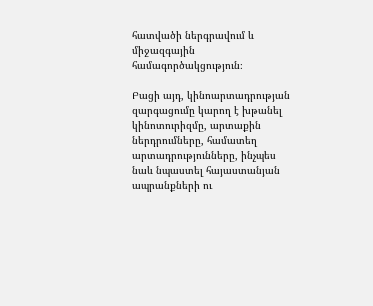հատվածի ներգրավում և միջազգային համագործակցություն։

Բացի այդ, կինոարտադրության զարգացումը կարող է խթանել կինոտուրիզմը, արտաքին ներդրումները, համատեղ արտադրությունները, ինչպես նաև նպաստել հայաստանյան ապրանքների ու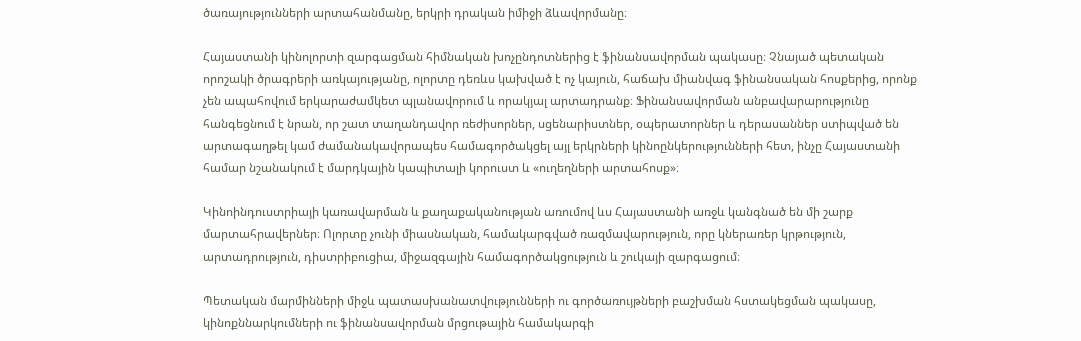ծառայությունների արտահանմանը, երկրի դրական իմիջի ձևավորմանը։

Հայաստանի կինոլորտի զարգացման հիմնական խոչընդոտներից է ֆինանսավորման պակասը։ Չնայած պետական որոշակի ծրագրերի առկայությանը, ոլորտը դեռևս կախված է ոչ կայուն, հաճախ միանվագ ֆինանսական հոսքերից, որոնք չեն ապահովում երկարաժամկետ պլանավորում և որակյալ արտադրանք։ Ֆինանսավորման անբավարարությունը հանգեցնում է նրան, որ շատ տաղանդավոր ռեժիսորներ, սցենարիստներ, օպերատորներ և դերասաններ ստիպված են արտագաղթել կամ ժամանակավորապես համագործակցել այլ երկրների կինոընկերությունների հետ, ինչը Հայաստանի համար նշանակում է մարդկային կապիտալի կորուստ և «ուղեղների արտահոսք»։

Կինոինդուստրիայի կառավարման և քաղաքականության առումով ևս Հայաստանի առջև կանգնած են մի շարք մարտահրավերներ։ Ոլորտը չունի միասնական, համակարգված ռազմավարություն, որը կներառեր կրթություն, արտադրություն, դիստրիբուցիա, միջազգային համագործակցություն և շուկայի զարգացում։

Պետական մարմինների միջև պատասխանատվությունների ու գործառույթների բաշխման հստակեցման պակասը, կինոքննարկումների ու ֆինանսավորման մրցութային համակարգի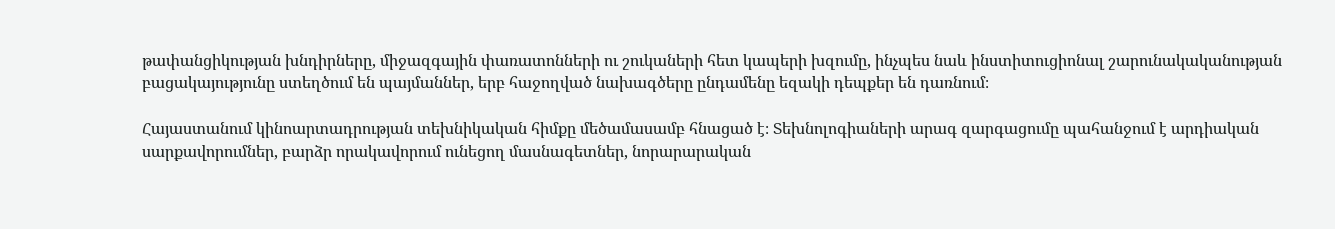թափանցիկության խնդիրները, միջազգային փառատոնների ու շուկաների հետ կապերի խզումը, ինչպես նաև ինստիտուցիոնալ շարունակականության բացակայությունը ստեղծում են պայմաններ, երբ հաջողված նախագծերը ընդամենը եզակի դեպքեր են դառնում։

Հայաստանում կինոարտադրության տեխնիկական հիմքը մեծամասամբ հնացած է։ Տեխնոլոգիաների արագ զարգացումը պահանջում է արդիական սարքավորումներ, բարձր որակավորում ունեցող մասնագետներ, նորարարական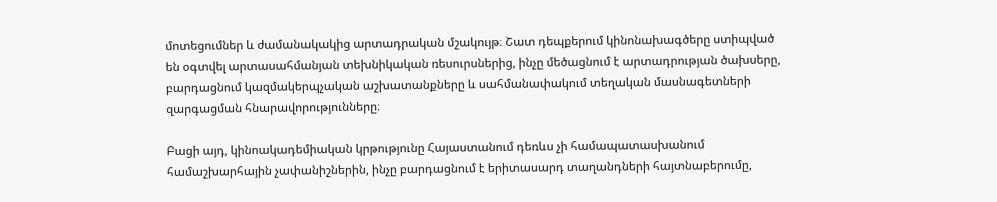մոտեցումներ և ժամանակակից արտադրական մշակույթ։ Շատ դեպքերում կինոնախագծերը ստիպված են օգտվել արտասահմանյան տեխնիկական ռեսուրսներից, ինչը մեծացնում է արտադրության ծախսերը, բարդացնում կազմակերպչական աշխատանքները և սահմանափակում տեղական մասնագետների զարգացման հնարավորությունները։

Բացի այդ, կինոակադեմիական կրթությունը Հայաստանում դեռևս չի համապատասխանում համաշխարհային չափանիշներին, ինչը բարդացնում է երիտասարդ տաղանդների հայտնաբերումը,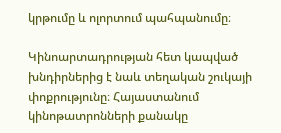կրթումը և ոլորտում պահպանումը։

Կինոարտադրության հետ կապված խնդիրներից է նաև տեղական շուկայի փոքրությունը։ Հայաստանում կինոթատրոնների քանակը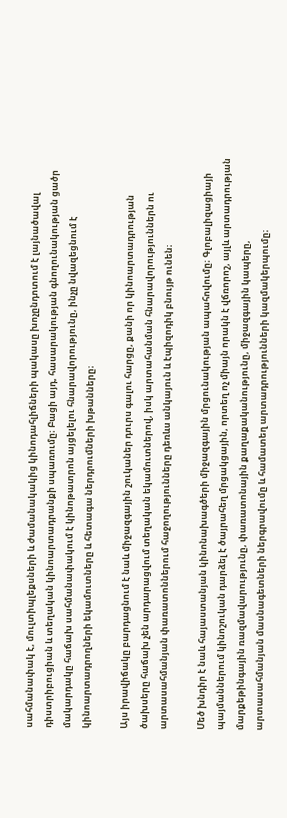սահմանափակ է, մուլտիպլեքսների և ժամանակակից կինոդահլիճների պակասը խոչընդոտում է լայնածավալ դիստրիբուցիան և տեղական կինոարտադրանքի սպառումը։ Բացի այդ, հասարակության գնողունակության ցածր մակարդակը հաճախ սահմանափակում է կինոթատրոն այցելելու հնարավորությունը, ինչը նվազեցնում է կինոարտադրողների եկամուտները և հետագա ներդրումների խթանները։

Այս իրավիճակը բարդացնում է նաև միջազգային շուկաներ դուրս գալու հարցը, քանի որ կինոարտադրության ծախսերը հաճախ չեն արդարացվում տեղական եկամուտներով, իսկ արտահանման հնարավորություններն ու արտասահմանյան փառատոններում հաջողությունները դեռևս անկայուն և էպիզոդիկ բնույթ ունեն։

Մեծ խնդիր է նաև հայաստանյան կինոնախագծերի միջազգային մրցունակության ապահովումը։ Գլոբալիզացիայի պայմաններում կինոշուկան դարձել է ծայրահեղ մրցակցային, որտեղ ոչ միայն որակն է վճռորոշ, այլև արտադրության մարքեթինգային ռազմավարությունը, փառատոնային քաղաքականությունը, միջազգային կապերը, արտասահմանյան մասնագետների ներգրավումը և համատեղ արտադրությունների կազմակերպումը։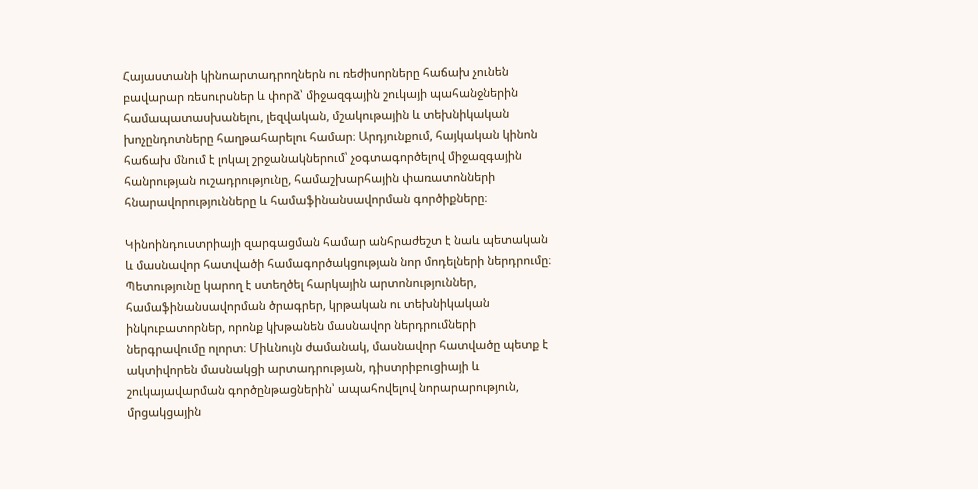Հայաստանի կինոարտադրողներն ու ռեժիսորները հաճախ չունեն բավարար ռեսուրսներ և փորձ՝ միջազգային շուկայի պահանջներին համապատասխանելու, լեզվական, մշակութային և տեխնիկական խոչընդոտները հաղթահարելու համար։ Արդյունքում, հայկական կինոն հաճախ մնում է լոկալ շրջանակներում՝ չօգտագործելով միջազգային հանրության ուշադրությունը, համաշխարհային փառատոնների հնարավորությունները և համաֆինանսավորման գործիքները։

Կինոինդուստրիայի զարգացման համար անհրաժեշտ է նաև պետական և մասնավոր հատվածի համագործակցության նոր մոդելների ներդրումը։ Պետությունը կարող է ստեղծել հարկային արտոնություններ, համաֆինանսավորման ծրագրեր, կրթական ու տեխնիկական ինկուբատորներ, որոնք կխթանեն մասնավոր ներդրումների ներգրավումը ոլորտ։ Միևնույն ժամանակ, մասնավոր հատվածը պետք է ակտիվորեն մասնակցի արտադրության, դիստրիբուցիայի և շուկայավարման գործընթացներին՝ ապահովելով նորարարություն, մրցակցային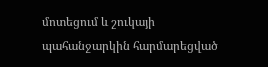մոտեցում և շուկայի պահանջարկին հարմարեցված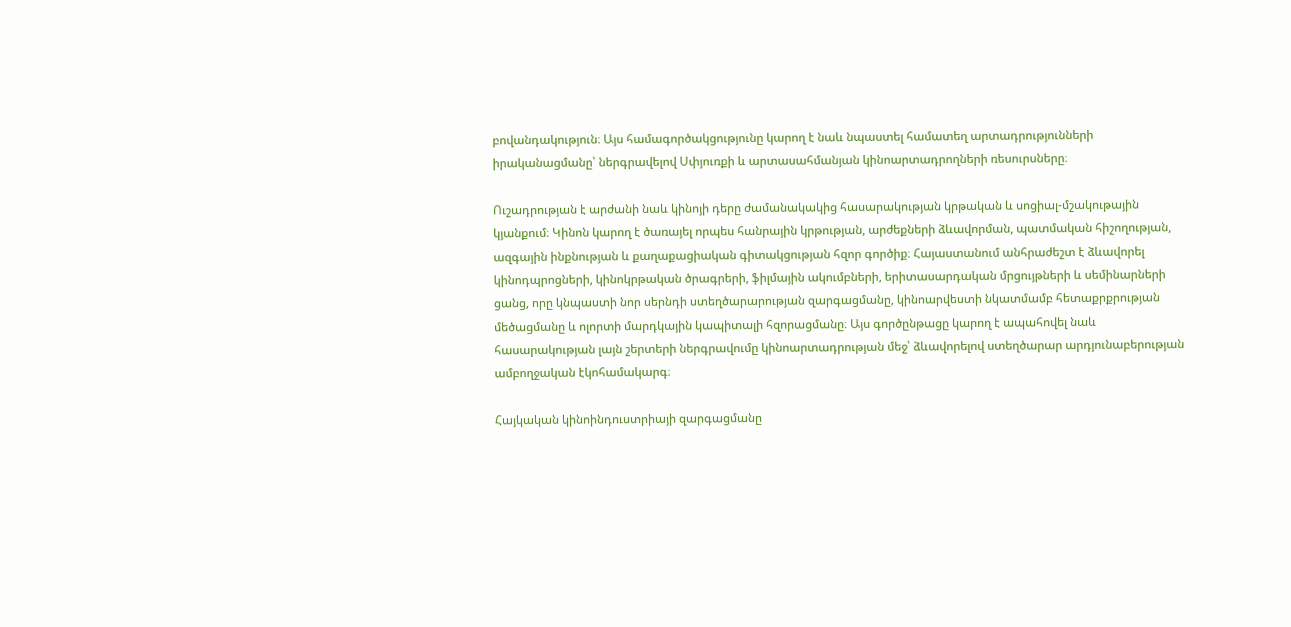բովանդակություն։ Այս համագործակցությունը կարող է նաև նպաստել համատեղ արտադրությունների իրականացմանը՝ ներգրավելով Սփյուռքի և արտասահմանյան կինոարտադրողների ռեսուրսները։

Ուշադրության է արժանի նաև կինոյի դերը ժամանակակից հասարակության կրթական և սոցիալ-մշակութային կյանքում։ Կինոն կարող է ծառայել որպես հանրային կրթության, արժեքների ձևավորման, պատմական հիշողության, ազգային ինքնության և քաղաքացիական գիտակցության հզոր գործիք։ Հայաստանում անհրաժեշտ է ձևավորել կինոդպրոցների, կինոկրթական ծրագրերի, ֆիլմային ակումբների, երիտասարդական մրցույթների և սեմինարների ցանց, որը կնպաստի նոր սերնդի ստեղծարարության զարգացմանը, կինոարվեստի նկատմամբ հետաքրքրության մեծացմանը և ոլորտի մարդկային կապիտալի հզորացմանը։ Այս գործընթացը կարող է ապահովել նաև հասարակության լայն շերտերի ներգրավումը կինոարտադրության մեջ՝ ձևավորելով ստեղծարար արդյունաբերության ամբողջական էկոհամակարգ։

Հայկական կինոինդուստրիայի զարգացմանը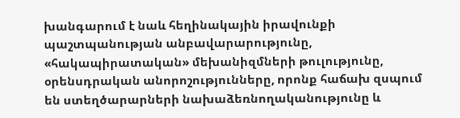խանգարում է նաև հեղինակային իրավունքի պաշտպանության անբավարարությունը, «հակապիրատական» մեխանիզմների թուլությունը, օրենսդրական անորոշությունները, որոնք հաճախ զսպում են ստեղծարարների նախաձեռնողականությունը և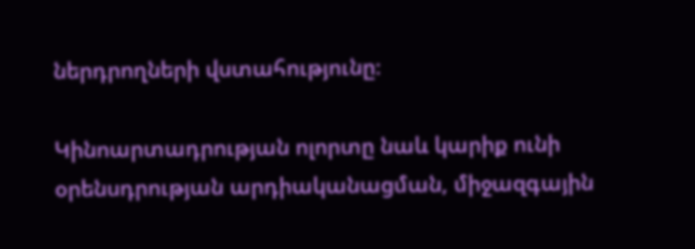ներդրողների վստահությունը։

Կինոարտադրության ոլորտը նաև կարիք ունի օրենսդրության արդիականացման, միջազգային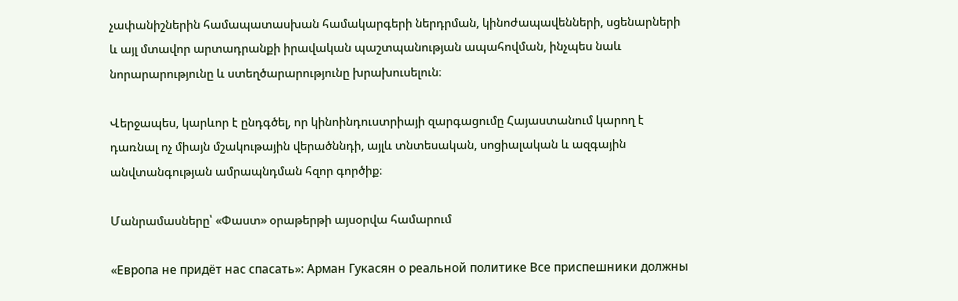չափանիշներին համապատասխան համակարգերի ներդրման, կինոժապավենների, սցենարների և այլ մտավոր արտադրանքի իրավական պաշտպանության ապահովման, ինչպես նաև նորարարությունը և ստեղծարարությունը խրախուսելուն։

Վերջապես, կարևոր է ընդգծել, որ կինոինդուստրիայի զարգացումը Հայաստանում կարող է դառնալ ոչ միայն մշակութային վերածննդի, այլև տնտեսական, սոցիալական և ազգային անվտանգության ամրապնդման հզոր գործիք։

Մանրամասները՝ «Փաստ» օրաթերթի այսօրվա համարում

«Европа не придёт нас спасать»: Арман Гукасян о реальной политике Все приспешники должны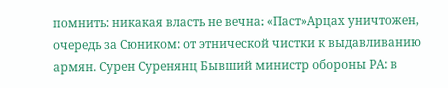помнить: никакая власть не вечна։ «Паст»Арцах уничтожен, очередь за Сюником: от этнической чистки к выдавливанию армян. Сурен Суренянц Бывший министр обороны РА: в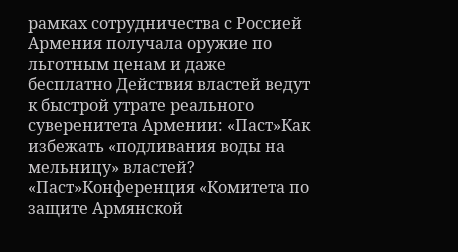рамках сотрудничества с Россией Армения получала оружие по льготным ценам и даже бесплатно Действия властей ведут к быстрой утрате реального суверенитета Армении: «Паст»Как избежать «подливания воды на мельницу» властей? «Паст»Конференция «Комитета по защите Армянской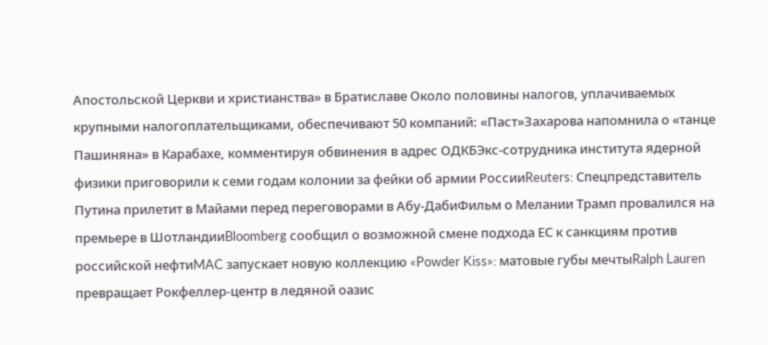Апостольской Церкви и христианства» в Братиславе Около половины налогов, уплачиваемых крупными налогоплательщиками, обеспечивают 50 компаний: «Паст»Захарова напомнила о «танце Пашиняна» в Карабахе, комментируя обвинения в адрес ОДКБЭкс-сотрудника института ядерной физики приговорили к семи годам колонии за фейки об армии РоссииReuters: Спецпредставитель Путина прилетит в Майами перед переговорами в Абу-ДабиФильм о Мелании Трамп провалился на премьере в ШотландииBloomberg сообщил о возможной смене подхода ЕС к санкциям против российской нефтиMAC запускает новую коллекцию «Powder Kiss»: матовые губы мечтыRalph Lauren превращает Рокфеллер-центр в ледяной оазис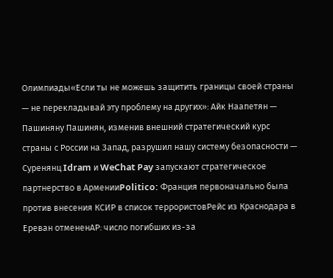Олимпиады«Если ты не можешь защитить границы своей страны — не перекладывай эту проблему на других»: Айк Наапетян — Пашиняну Пашинян, изменив внешний стратегический курс страны с России на Запад, разрушил нашу систему безопасности — Суренянц Idram и WeChat Pay запускают стратегическое партнерство в АрменииPolitico: Франция первоначально была против внесения КСИР в список террористовРейс из Краснодара в Ереван отмененAP: число погибших из-за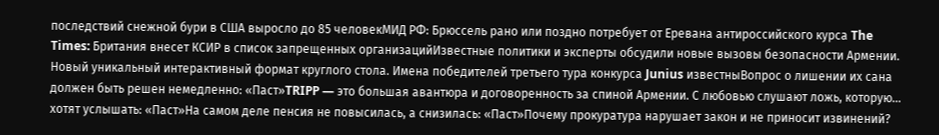последствий снежной бури в США выросло до 85 человекМИД РФ: Брюссель рано или поздно потребует от Еревана антироссийского курса The Times: Британия внесет КСИР в список запрещенных организацийИзвестные политики и эксперты обсудили новые вызовы безопасности Армении. Новый уникальный интерактивный формат круглого стола. Имена победителей третьего тура конкурса Junius известныВопрос о лишении их сана должен быть решен немедленно: «Паст»TRIPP — это большая авантюра и договоренность за спиной Армении. С любовью слушают ложь, которую... хотят услышать: «Паст»На самом деле пенсия не повысилась, а снизилась: «Паст»Почему прокуратура нарушает закон и не приносит извинений?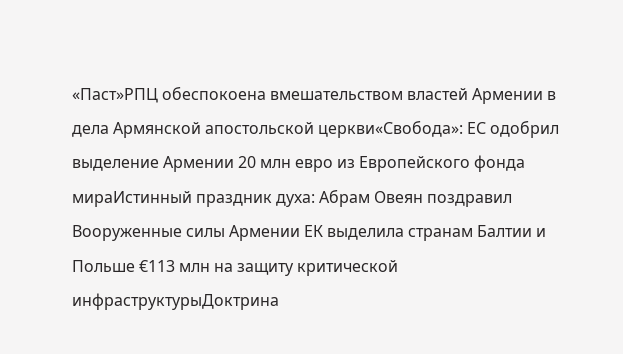«Паст»РПЦ обеспокоена вмешательством властей Армении в дела Армянской апостольской церкви«Свобода»: ЕС одобрил выделение Армении 20 млн евро из Европейского фонда мираИстинный праздник духа: Абрам Овеян поздравил Вооруженные силы Армении ЕК выделила странам Балтии и Польше €113 млн на защиту критической инфраструктурыДоктрина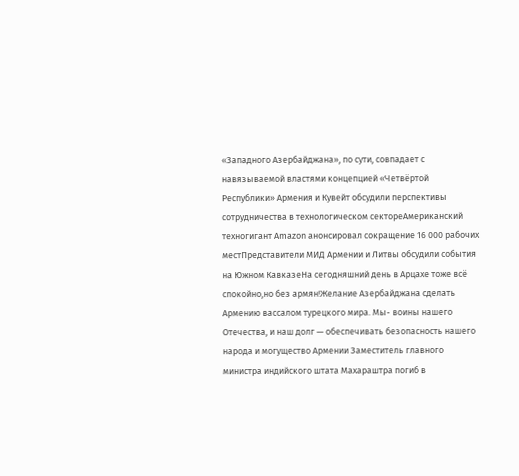«Западного Азербайджана», по сути, совпадает с навязываемой властями концепцией «Четвёртой Республики» Армения и Кувейт обсудили перспективы сотрудничества в технологическом сектореАмериканский техногигант Amazon анонсировал сокращение 16 000 рабочих местПредставители МИД Армении и Литвы обсудили события на Южном КавказеНа сегодняшний день в Арцахе тоже всё спокойно,но без армян!Желание Азербайджана сделать Армению вассалом турецкого мира. Мы- воины нашего Отечества, и наш долг — обеспечивать безопасность нашего народа и могущество Армении Заместитель главного министра индийского штата Махараштра погиб в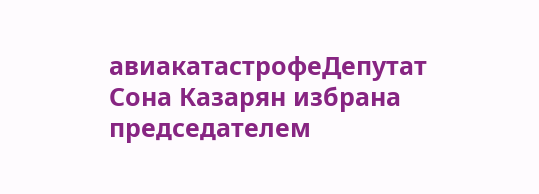авиакатастрофеДепутат Сона Казарян избрана председателем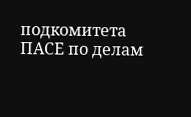подкомитета ПАСЕ по делам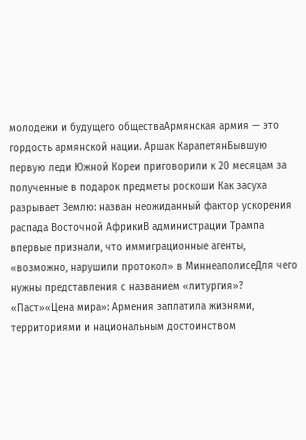молодежи и будущего обществаАрмянская армия — это гордость армянской нации. Аршак КарапетянБывшую первую леди Южной Кореи приговорили к 20 месяцам за полученные в подарок предметы роскоши Как засуха разрывает Землю: назван неожиданный фактор ускорения распада Восточной АфрикиВ администрации Трампа впервые признали, что иммиграционные агенты, «возможно, нарушили протокол» в МиннеаполисеДля чего нужны представления с названием «литургия»? «Паст»«Цена мира»: Армения заплатила жизнями, территориями и национальным достоинством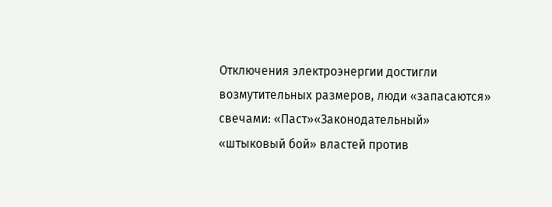Отключения электроэнергии достигли возмутительных размеров, люди «запасаются» свечами: «Паст»«Законодательный» «штыковый бой» властей против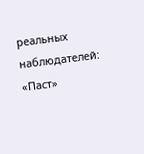реальных наблюдателей: «Паст»